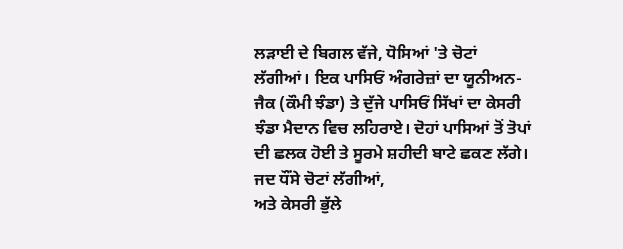ਲੜਾਈ ਦੇ ਬਿਗਲ ਵੱਜੇ, ਧੋਸਿਆਂ 'ਤੇ ਚੋਟਾਂ ਲੱਗੀਆਂ। ਇਕ ਪਾਸਿਓਂ ਅੰਗਰੇਜ਼ਾਂ ਦਾ ਯੂਨੀਅਨ-ਜੈਕ (ਕੌਮੀ ਝੰਡਾ) ਤੇ ਦੁੱਜੇ ਪਾਸਿਓਂ ਸਿੱਖਾਂ ਦਾ ਕੇਸਰੀ ਝੰਡਾ ਮੈਦਾਨ ਵਿਚ ਲਹਿਰਾਏ। ਦੋਹਾਂ ਪਾਸਿਆਂ ਤੋਂ ਤੋਪਾਂ ਦੀ ਛਲਕ ਹੋਈ ਤੇ ਸੂਰਮੇ ਸ਼ਹੀਦੀ ਬਾਟੇ ਛਕਣ ਲੱਗੇ।
ਜਦ ਧੌਂਸੇ ਚੋਟਾਂ ਲੱਗੀਆਂ,
ਅਤੇ ਕੇਸਰੀ ਭੁੱਲੇ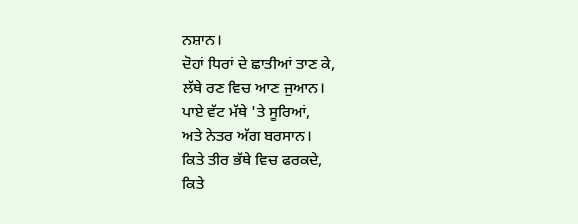ਨਸ਼ਾਨ।
ਦੋਹਾਂ ਧਿਰਾਂ ਦੇ ਛਾਤੀਆਂ ਤਾਣ ਕੇ,
ਲੱਥੇ ਰਣ ਵਿਚ ਆਣ ਜੁਆਨ।
ਪਾਏ ਵੱਟ ਮੱਥੇ 'ਤੇ ਸੂਰਿਆਂ,
ਅਤੇ ਨੇਤਰ ਅੱਗ ਬਰਸਾਨ।
ਕਿਤੇ ਤੀਰ ਭੱਥੇ ਵਿਚ ਫਰਕਦੇ,
ਕਿਤੇ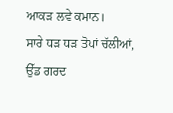ਆਕੜ ਲਵੇ ਕਮਾਨ।
ਸਾਰੇ ਧੜ ਧੜ ਤੋਪਾਂ ਚੱਲੀਆਂ,
ਉੱਡ ਗਰਦ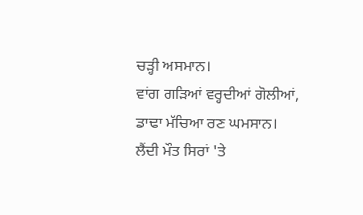ਚੜ੍ਹੀ ਅਸਮਾਨ।
ਵਾਂਗ ਗੜਿਆਂ ਵਰ੍ਹਦੀਆਂ ਗੋਲੀਆਂ,
ਡਾਢਾ ਮੱਚਿਆ ਰਣ ਘਮਸਾਨ।
ਲੈਂਦੀ ਮੌਤ ਸਿਰਾਂ 'ਤੇ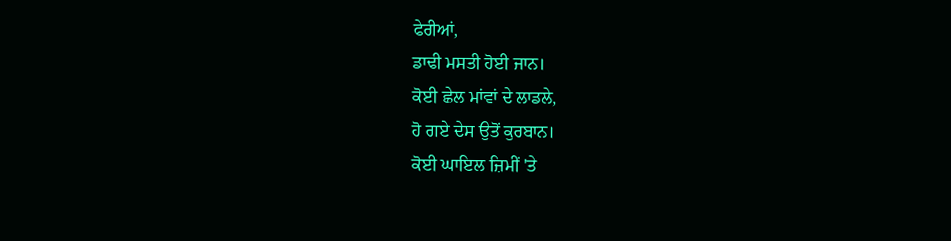ਫੇਰੀਆਂ,
ਡਾਢੀ ਮਸਤੀ ਹੋਈ ਜਾਨ।
ਕੋਈ ਛੇਲ ਮਾਂਵਾਂ ਦੇ ਲਾਡਲੇ,
ਹੋ ਗਏ ਦੇਸ ਉਤੋਂ ਕੁਰਬਾਨ।
ਕੋਈ ਘਾਇਲ ਜ਼ਿਮੀਂ 'ਤੇ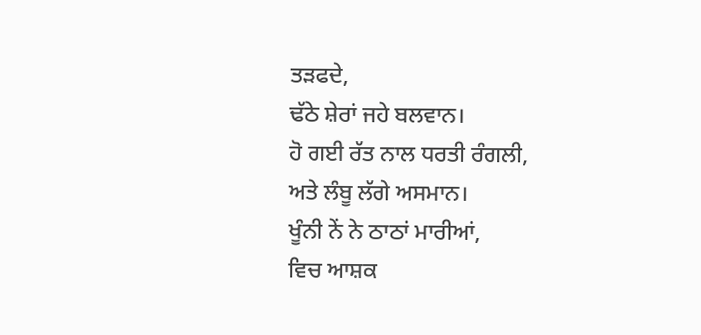ਤੜਫਦੇ,
ਢੱਠੇ ਸ਼ੇਰਾਂ ਜਹੇ ਬਲਵਾਨ।
ਹੋ ਗਈ ਰੱਤ ਨਾਲ ਧਰਤੀ ਰੰਗਲੀ,
ਅਤੇ ਲੰਬੂ ਲੱਗੇ ਅਸਮਾਨ।
ਖੂੰਨੀ ਨੇਂ ਨੇ ਠਾਠਾਂ ਮਾਰੀਆਂ,
ਵਿਚ ਆਸ਼ਕ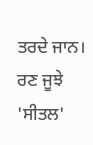ਤਰਦੇ ਜਾਨ।
ਰਣ ਜੂਝੇ 'ਸੀਤਲ'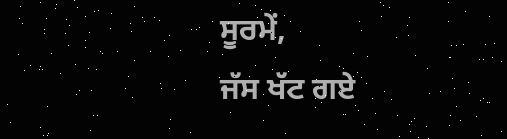ਸੂਰਮੇਂ,
ਜੱਸ ਖੱਟ ਗਏ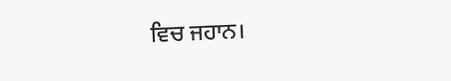ਵਿਚ ਜਹਾਨ।